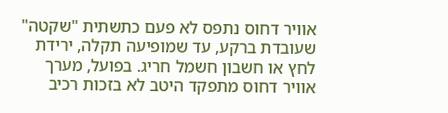אוויר דחוס נתפס לא פעם כתשתית "שקטה" שעובדת ברקע, עד שמופיעה תקלה, ירידת לחץ או חשבון חשמל חריג. בפועל, מערך אוויר דחוס מתפקד היטב לא בזכות רכיב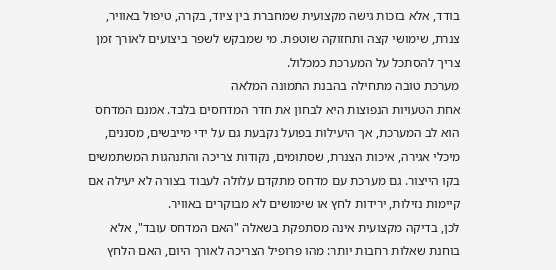בודד, אלא בזכות גישה מקצועית שמחברת בין ציוד, בקרה, טיפול באוויר, צנרת, שימושי קצה ותחזוקה שוטפת. מי שמבקש לשפר ביצועים לאורך זמן צריך להסתכל על המערכת כמכלול.
מערכת טובה מתחילה בהבנת התמונה המלאה
אחת הטעויות הנפוצות היא לבחון את חדר המדחסים בלבד. אמנם המדחס הוא לב המערכת, אך היעילות בפועל נקבעת גם על ידי מייבשים, מסננים, מיכלי אגירה, איכות הצנרת, שסתומים, נקודות צריכה והתנהגות המשתמשים בקו הייצור. גם מערכת עם מדחס מתקדם עלולה לעבוד בצורה לא יעילה אם קיימות נזילות, ירידות לחץ או שימושים לא מבוקרים באוויר.
לכן, בדיקה מקצועית אינה מסתפקת בשאלה "האם המדחס עובד", אלא בוחנת שאלות רחבות יותר: מהו פרופיל הצריכה לאורך היום, האם הלחץ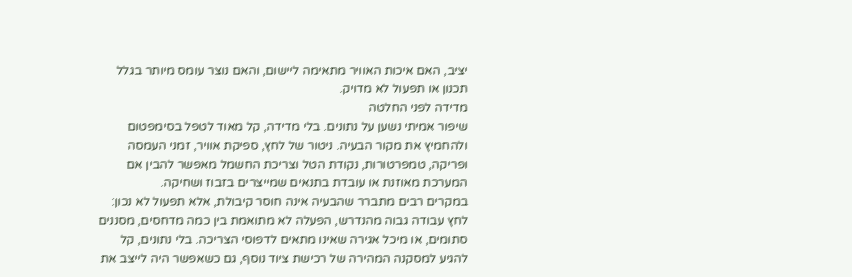יציב, האם איכות האוויר מתאימה ליישום, והאם נוצר עומס מיותר בגלל תכנון או תפעול לא מדויק.
מדידה לפני החלטה
שיפור אמיתי נשען על נתונים. בלי מדידה, קל מאוד לטפל בסימפטום ולהחמיץ את מקור הבעיה. ניטור של לחץ, ספיקת אוויר, זמני העמסה ופריקה, טמפרטורות, נקודת הטל וצריכת החשמל מאפשר להבין אם המערכת מאוזנת או עובדת בתנאים שמייצרים בזבוז ושחיקה.
במקרים רבים מתברר שהבעיה אינה חוסר קיבולת, אלא תפעול לא נכון: לחץ עבודה גבוה מהנדרש, הפעלה לא מתואמת בין כמה מדחסים, מסננים סתומים, או מיכל אגירה שאינו מתאים לדפוסי הצריכה. בלי נתונים, קל להגיע למסקנה המהירה של רכישת ציוד נוסף, גם כשאפשר היה לייצב את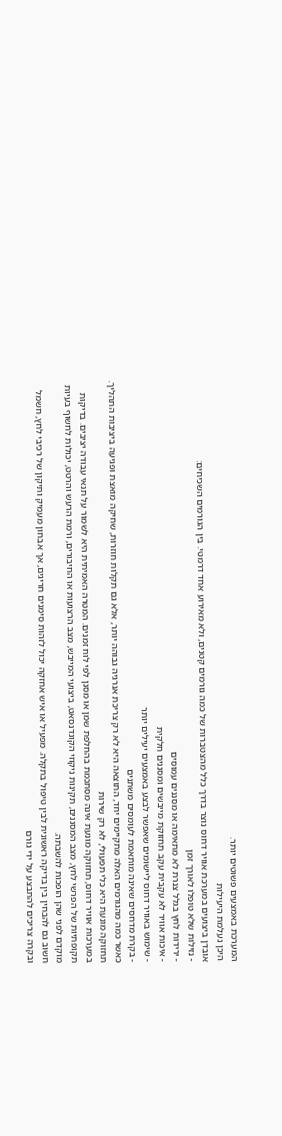המערכת באמצעים פשוטים יותר.
היכן נעלמת היעילות
אובדן ביצועים במערכת אוויר דחוס נוצר בדרך כלל מהצטברות של כמה גורמים קטנים, ולא מאירוע אחד דרמטי. בין הגורמים השכיחים:
- נזילות שלא טופלו לאורך זמן
- ירידות לחץ בגלל צנרת לא מתאימה או מסננים עמוסים
- איכות אוויר לא עקבית עקב תחזוקת מייבשים ומסננים חלקית
- שימוש באוויר דחוס ליישומים שאפשר לבצע באמצעים יעילים יותר
- בקרת מדחסים שאינה מותאמת לעומסים משתנים
כאשר כמה מהגורמים האלה מתקיימים יחד, התוצאה היא לא רק צריכת אנרגיה גבוהה יותר, אלא גם תקלות חוזרות, שחיקה מואצת ופגיעה ביציבות התהליך.
תחזוקה מונעת היא כלי תפעולי, לא רק שירות
במערכות אוויר דחוס, תחזוקה מונעת אינה מסתכמת בהחלפת שמן או מסנן לפי לוח זמנים. המטרה האמיתית היא לשמור על תנאי עבודה יציבים. בדיקות תקופתיות של הפרשי לחץ, מצב המסננים, תקינות ניקוזי הקונדנסאט, ביצועי המייבש, מצב הרצועות או החיבורים, ורמת הרעש והרטט, יכולות לחשוף בעיות מוקדם לפני שהן הופכות להשבתה.
חשוב גם להבחין בין בדיקה ראשונית לבין טיפול בתקלה. מפעיל או איש אחזקה יכול לזהות סימנים חריגים, אך אבחון מעמיק ותיקון של רכיבי לחץ, חשמל ובקרה צריכים להתבצע על ידי גורם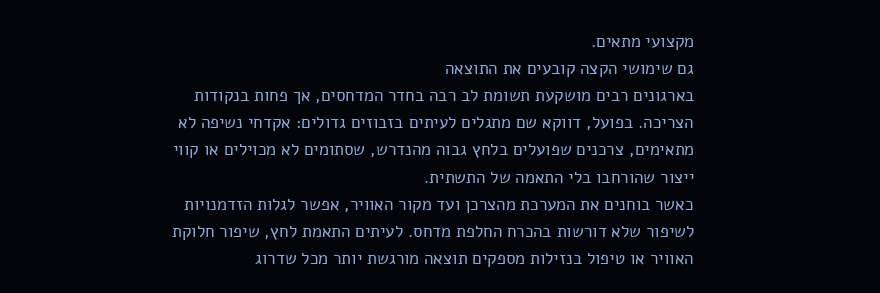מקצועי מתאים.
גם שימושי הקצה קובעים את התוצאה
בארגונים רבים מושקעת תשומת לב רבה בחדר המדחסים, אך פחות בנקודות הצריכה. בפועל, דווקא שם מתגלים לעיתים בזבוזים גדולים: אקדחי נשיפה לא מתאימים, צרכנים שפועלים בלחץ גבוה מהנדרש, שסתומים לא מכוילים או קווי ייצור שהורחבו בלי התאמה של התשתית.
כאשר בוחנים את המערכת מהצרכן ועד מקור האוויר, אפשר לגלות הזדמנויות לשיפור שלא דורשות בהכרח החלפת מדחס. לעיתים התאמת לחץ, שיפור חלוקת האוויר או טיפול בנזילות מספקים תוצאה מורגשת יותר מכל שדרוג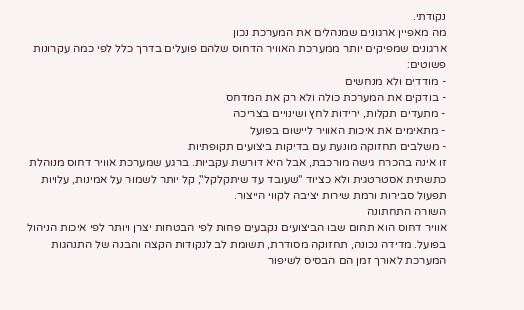נקודתי.
מה מאפיין ארגונים שמנהלים את המערכת נכון
ארגונים שמפיקים יותר ממערכת האוויר הדחוס שלהם פועלים בדרך כלל לפי כמה עקרונות פשוטים:
- מודדים ולא מנחשים
- בודקים את המערכת כולה ולא רק את המדחס
- מתעדים תקלות, ירידות לחץ ושינויים בצריכה
- מתאימים את איכות האוויר ליישום בפועל
- משלבים תחזוקה מונעת עם בדיקות ביצועים תקופתיות
זו אינה בהכרח גישה מורכבת, אבל היא דורשת עקביות. ברגע שמערכת אוויר דחוס מנוהלת כתשתית אסטרטגית ולא כציוד "שעובד עד שיתקלקל", קל יותר לשמור על אמינות, עלויות תפעול סבירות ורמת שירות יציבה לקווי הייצור.
השורה התחתונה
אוויר דחוס הוא תחום שבו הביצועים נקבעים פחות לפי הבטחות יצרן ויותר לפי איכות הניהול בפועל. מדידה נכונה, תחזוקה מסודרת, תשומת לב לנקודות הקצה והבנה של התנהגות המערכת לאורך זמן הם הבסיס לשיפור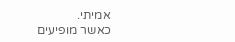אמיתי.
כאשר מופיעים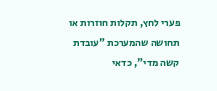פערי לחץ, תקלות חוזרות או תחושה שהמערכת "עובדת קשה מדי", כדאי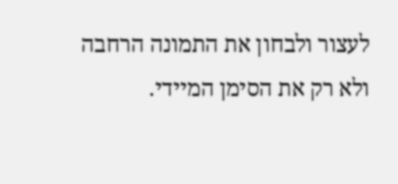לעצור ולבחון את התמונה הרחבה ולא רק את הסימן המיידי.